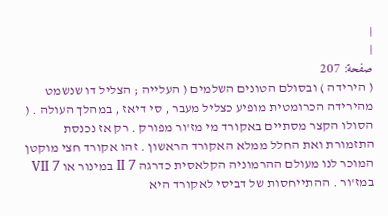|
|
صفحة: 207
( הירידה ) ובסולם הטונים השלמים ( העלייה ; הצליל דו שנשמט מהירידה הכרומטית מופיע כצליל מעבר , סי דיאז , במהלך העולה . ( הסולו הקצר מסתיים באקורד מי מז'ור מפורק . רק אז נכנסת התזמורת ואת החלל ממלא האקורד הראשון . זהו אקורד חצי מוקטן המוכר לנו מעולם ההרמוניה הקלאסית כדרגה II 7 במינור או VII 7 במז'ור . ההתייחסות של דביסי לאקורד היא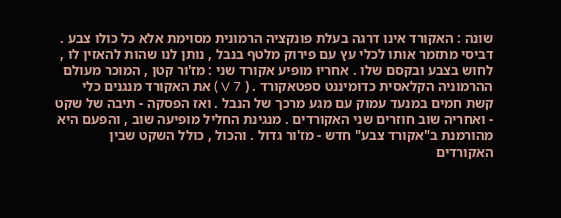שונה : האקורד אינו דרגה בעלת פונקציה הרמונית מסוימת אלא כל כולו צבע . דביסי מתזמר אותו לכלי עץ עם פירוק מלטף בנבל , נותן לנו שהות להאזין לו , לחוש בצבע ובקסם שלו . אחריו מופיע אקורד שני : מז'ור קטן , המוכר מעולם ההרמוניה הקלאסית כדומיננט ספטאקורד . ( V 7 ) את האקורד מנגנים כלי קשת חמים במנעד עמוק עם מגע מרכך של הנבל . ואז הפסקה - תיבה של שקט - ואחריה שוב חוזרים שני האקורדים . מנגינת החליל מופיעה שוב , והפעם היא מהורמנת ב"אקורד צבע" חדש - מז'ור גדול . והכול , כולל השקט שבין האקורדים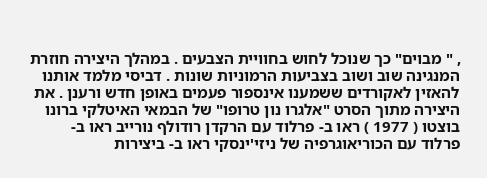, " מבוים" כך שנוכל לחוש בחוויית הצבעים . במהלך היצירה חוזרת המנגינה שוב ושוב בצביעות הרמוניות שונות . דביסי מלמד אותנו להאזין לאקורדים ששמענו אינספור פעמים באופן חדש ורענן . את היצירה מתוך הסרט "אלגרו נון טרופו" של הבמאי האיטלקי ברונו בוצטו ( 1977 ) ראו ב- פרלוד עם הרקדן רודולף נורייב ראו ב- פרלוד עם הכוריאוגרפיה של ניזי'ינסקי ראו ב- ביצירות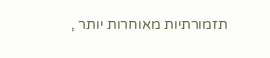תזמורתיות מאוחרות יותר ,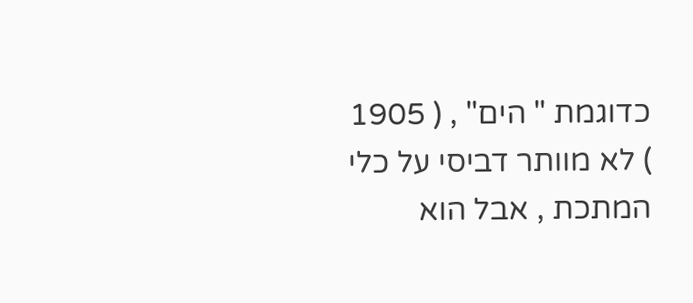כדוגמת " הים" , ( 1905 ) לא מוותר דביסי על כלי המתכת , אבל הוא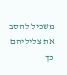משכיל להסב את צליליהם כך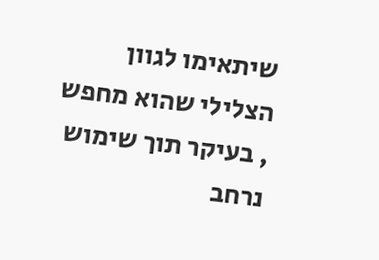שיתאימו לגוון הצלילי שהוא מחפש , בעיקר תוך שימוש נרחב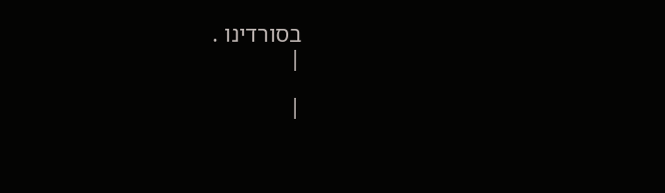בסורדינו .
|

|